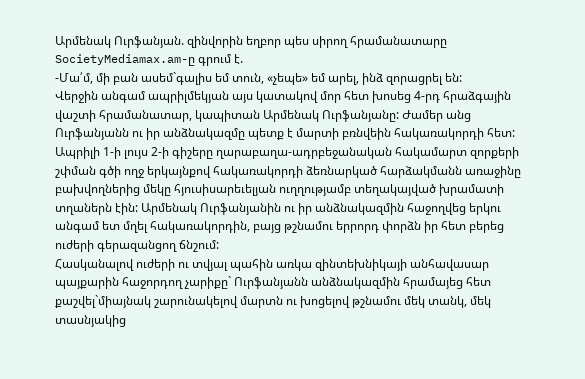Արմենակ Ուրֆանյան. զինվորին եղբոր պես սիրող հրամանատարը
SocietyMediamax.am-ը գրում է.
-Մա՛մ, մի բան ասեմ`գալիս եմ տուն, «չեպե» եմ արել, ինձ զորացրել են:
Վերջին անգամ ապրիլմեկյան այս կատակով մոր հետ խոսեց 4-րդ հրաձգային վաշտի հրամանատար, կապիտան Արմենակ Ուրֆանյանը: Ժամեր անց Ուրֆանյանն ու իր անձնակազմը պետք է մարտի բռնվեին հակառակորդի հետ:
Ապրիլի 1-ի լույս 2-ի գիշերը ղարաբաղա-ադրբեջանական հակամարտ զորքերի շփման գծի ողջ երկայնքով հակառակորդի ձեռնարկած հարձակմանն առաջինը բախվողներից մեկը հյուսիսարեւելյան ուղղությամբ տեղակայված խրամատի տղաներն էին: Արմենակ Ուրֆանյանին ու իր անձնակազմին հաջողվեց երկու անգամ ետ մղել հակառակորդին, բայց թշնամու երրորդ փորձն իր հետ բերեց ուժերի գերազանցող ճնշում:
Հասկանալով ուժերի ու տվյալ պահին առկա զինտեխնիկայի անհավասար պայքարին հաջորդող չարիքը` Ուրֆանյանն անձնակազմին հրամայեց հետ քաշվել`միայնակ շարունակելով մարտն ու խոցելով թշնամու մեկ տանկ, մեկ տասնյակից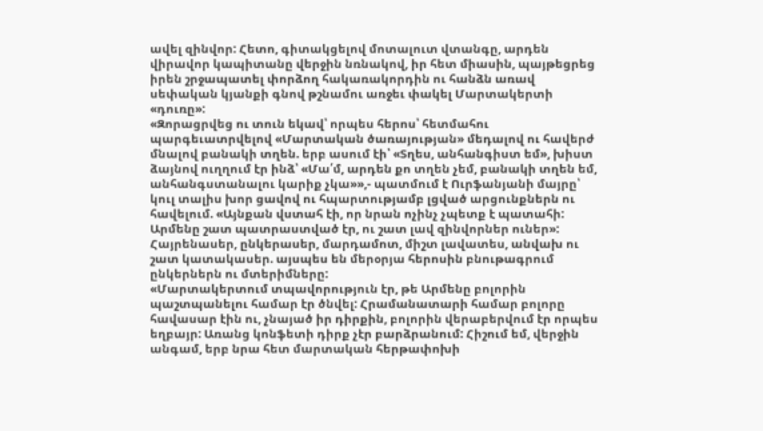ավել զինվոր: Հետո, գիտակցելով մոտալուտ վտանգը, արդեն վիրավոր կապիտանը վերջին նռնակով, իր հետ միասին, պայթեցրեց իրեն շրջապատել փորձող հակառակորդին ու հանձն առավ սեփական կյանքի գնով թշնամու առջեւ փակել Մարտակերտի «դուռը»:
«Զորացրվեց ու տուն եկավ՝ որպես հերոս՝ հետմահու պարգեւատրվելով «Մարտական ծառայության» մեդալով ու հավերժ մնալով բանակի տղեն. երբ ասում էի՝ «Տղես, անհանգիստ եմ», խիստ ձայնով ուղղում էր ինձ՝ «Մա՛մ, արդեն քո տղեն չեմ, բանակի տղեն եմ, անհանգստանալու կարիք չկա»»,- պատմում է Ուրֆանյանի մայրը՝ կուլ տալիս խոր ցավով ու հպարտությամբ լցված արցունքներն ու հավելում. «Այնքան վստահ էի, որ նրան ոչինչ չպետք է պատահի: Արմենը շատ պատրաստված էր, ու շատ լավ զինվորներ ուներ»:
Հայրենասեր, ընկերասեր, մարդամոտ, միշտ լավատես, անվախ ու շատ կատակասեր. այսպես են մերօրյա հերոսին բնութագրում ընկերներն ու մտերիմները:
«Մարտակերտում տպավորություն էր, թե Արմենը բոլորին պաշտպանելու համար էր ծնվել: Հրամանատարի համար բոլորը հավասար էին ու, չնայած իր դիրքին, բոլորին վերաբերվում էր որպես եղբայր: Առանց կոնֆետի դիրք չէր բարձրանում: Հիշում եմ, վերջին անգամ, երբ նրա հետ մարտական հերթափոխի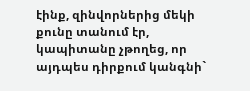էինք, զինվորներից մեկի քունը տանում էր, կապիտանը չթողեց, որ այդպես դիրքում կանգնի`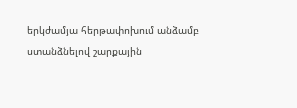երկժամյա հերթափոխում անձամբ ստանձնելով շարքային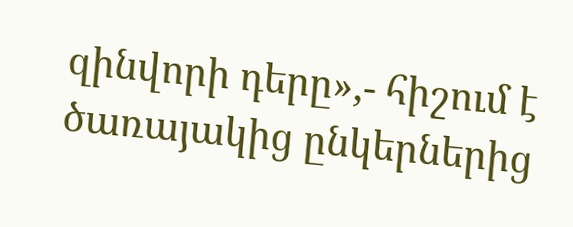զինվորի դերը»,- հիշում է ծառայակից ընկերներից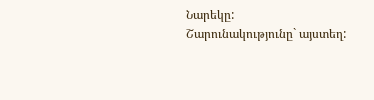Նարեկը:
Շարունակությունը` այստեղ: